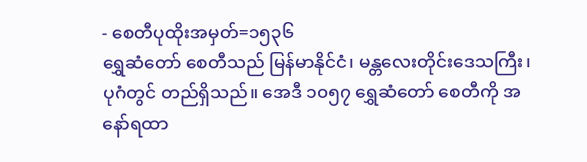- စေတီပုထိုးအမှတ်=၁၅၃၆
ရွှေဆံတော် စေတီသည် မြန်မာနိုင်ငံ၊ မန္တလေးတိုင်းဒေသကြီး၊ ပုဂံတွင် တည်ရှိသည်။ အေဒီ ၁၀၅၇ ရွှေဆံတော် စေတီကို အနော်ရထာ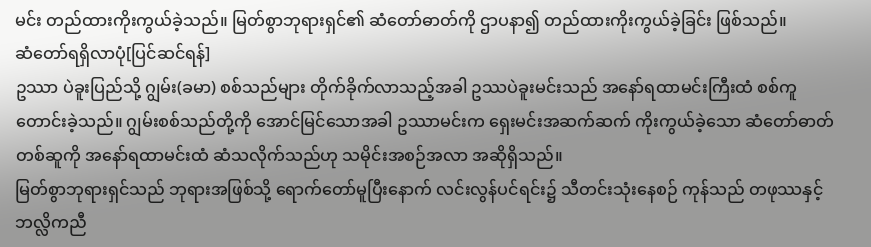မင်း တည်ထားကိုးကွယ်ခဲ့သည်။ မြတ်စွာဘုရားရှင်၏ ဆံတော်ဓာတ်ကို ဌာပနာ၍ တည်ထားကိုးကွယ်ခဲ့ခြင်း ဖြစ်သည်။
ဆံတော်ရရှိလာပုံ[ပြင်ဆင်ရန်]
ဥဿာ ပဲခူးပြည်သို့ ဂျွမ်း(ခမာ) စစ်သည်များ တိုက်ခိုက်လာသည့်အခါ ဥဿပဲခူးမင်းသည် အနော်ရထာမင်းကြီးထံ စစ်ကူတောင်းခဲ့သည်။ ဂျွမ်းစစ်သည်တို့ကို အောင်မြင်သောအခါ ဥဿာမင်းက ရှေးမင်းအဆက်ဆက် ကိုးကွယ်ခဲ့သော ဆံတော်ဓာတ်တစ်ဆူကို အနော်ရထာမင်းထံ ဆံသလိုက်သည်ဟု သမိုင်းအစဉ်အလာ အဆိုရှိသည်။
မြတ်စွာဘုရားရှင်သည် ဘုရားအဖြစ်သို့ ရောက်တော်မူပြီးနောက် လင်းလွန်ပင်ရင်း၌ သီတင်းသုံးနေစဉ် ကုန်သည် တဖုဿနှင့် ဘလ္လိကညီ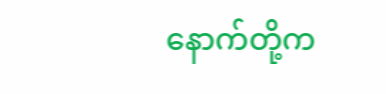နောက်တို့က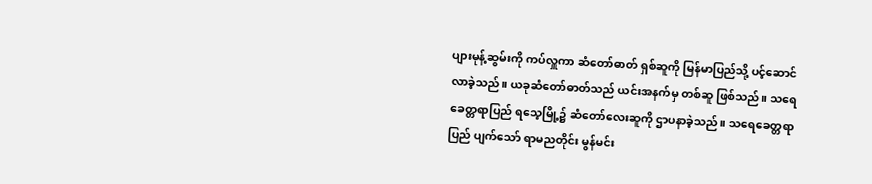ပျားမုန့်ဆွမ်းကို ကပ်လှူကာ ဆံတော်ဓာတ် ရှစ်ဆူကို မြန်မာပြည်သို့ ပင့်ဆောင်လာခဲ့သည်။ ယခုဆံတော်ဓာတ်သည် ယင်းအနက်မှ တစ်ဆူ ဖြစ်သည်။ သရေခေတ္တရာပြည် ရသေ့မြို့၌ ဆံတော်လေးဆူကို ဌာပနာခဲ့သည်။ သရေခေတ္တရာပြည် ပျက်သော် ရာမညတိုင်း မွန်မင်း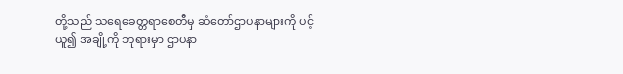တို့သည် သရေခေတ္တရာစေတီမှ ဆံတော်ဌာပနာများကို ပင့်ယူ၍ အချို့ကို ဘုရားမှာ ဌာပနာ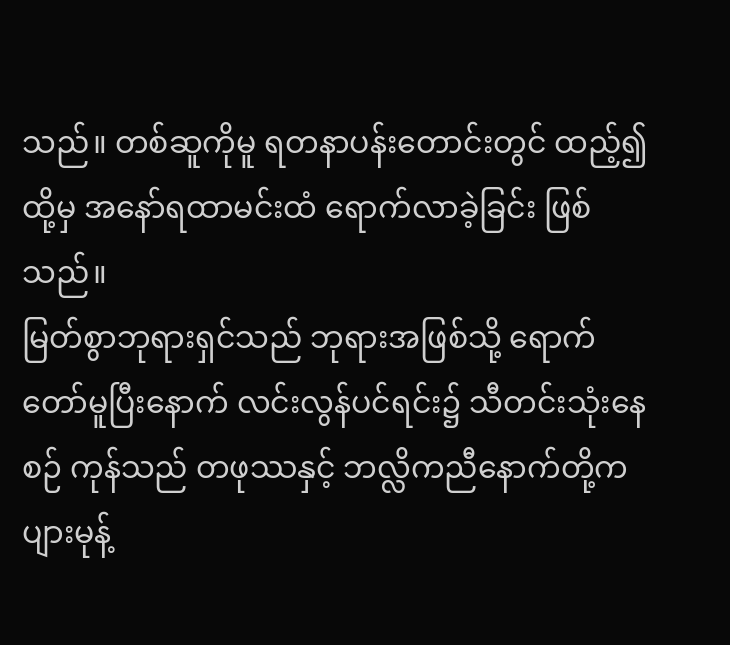သည်။ တစ်ဆူကိုမူ ရတနာပန်းတောင်းတွင် ထည့်၍ ထို့မှ အနော်ရထာမင်းထံ ရောက်လာခဲ့ခြင်း ဖြစ်သည်။
မြတ်စွာဘုရားရှင်သည် ဘုရားအဖြစ်သို့ ရောက်တော်မူပြီးနောက် လင်းလွန်ပင်ရင်း၌ သီတင်းသုံးနေစဉ် ကုန်သည် တဖုဿနှင့် ဘလ္လိကညီနောက်တို့က ပျားမုန့်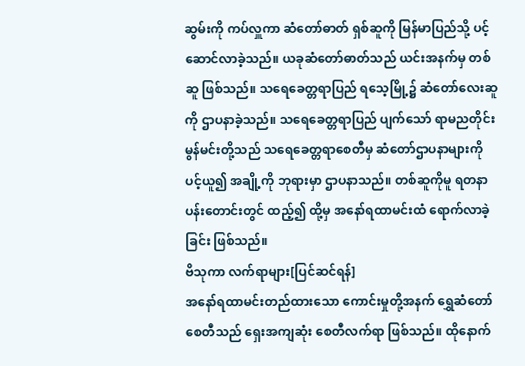ဆွမ်းကို ကပ်လှူကာ ဆံတော်ဓာတ် ရှစ်ဆူကို မြန်မာပြည်သို့ ပင့်ဆောင်လာခဲ့သည်။ ယခုဆံတော်ဓာတ်သည် ယင်းအနက်မှ တစ်ဆူ ဖြစ်သည်။ သရေခေတ္တရာပြည် ရသေ့မြို့၌ ဆံတော်လေးဆူကို ဌာပနာခဲ့သည်။ သရေခေတ္တရာပြည် ပျက်သော် ရာမညတိုင်း မွန်မင်းတို့သည် သရေခေတ္တရာစေတီမှ ဆံတော်ဌာပနာများကို ပင့်ယူ၍ အချို့ကို ဘုရားမှာ ဌာပနာသည်။ တစ်ဆူကိုမူ ရတနာပန်းတောင်းတွင် ထည့်၍ ထို့မှ အနော်ရထာမင်းထံ ရောက်လာခဲ့ခြင်း ဖြစ်သည်။
ဗိသုကာ လက်ရာများ[ပြင်ဆင်ရန်]
အနော်ရထာမင်းတည်ထားသော ကောင်းမှုတို့အနက် ရွှေဆံတော်စေတီသည် ရှေးအကျဆုံး စေတီလက်ရာ ဖြစ်သည်။ ထိုနောက်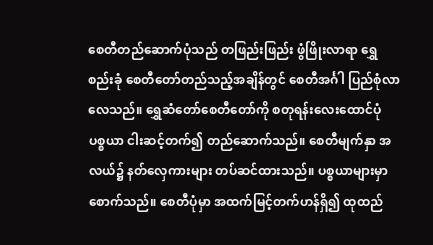စေတီတည်ဆောက်ပုံသည် တဖြည်းဖြည်း ဖွံဖြိုးလာရာ ရွှေစည်းခုံ စေတီတော်တည်သည့်အချိန်တွင် စေတီအင်္ဂါ ပြည်စုံလာလေသည်။ ရွှေဆံတော်စေတီတော်ကို စတုရန်းလေးထောင်ပုံ ပစ္စယာ ငါးဆင့်တက်၍ တည်ဆောက်သည်။ စေတီမျက်နှာ အလယ်၌ နတ်လှေကားများ တပ်ဆင်ထားသည်။ ပစ္စယာများမှာ စောက်သည်။ စေတီပုံမှာ အထက်မြင့်တက်ဟန်ရှိ၍ ထုထည်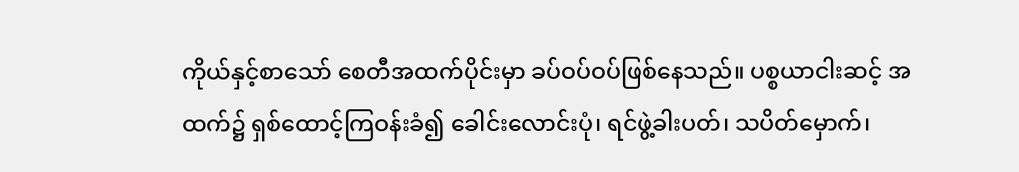ကိုယ်နှင့်စာသော် စေတီအထက်ပိုင်းမှာ ခပ်ဝပ်ဝပ်ဖြစ်နေသည်။ ပစ္စယာငါးဆင့် အထက်၌ ရှစ်ထောင့်ကြဝန်းခံ၍ ခေါင်းလောင်းပုံ၊ ရင်ဖွဲ့ခါးပတ်၊ သပိတ်မှောက်၊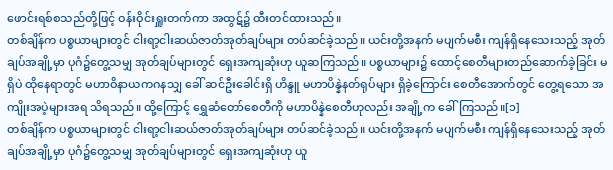ဖောင်းရစ်စသည်တို့ဖြင့် ဝန်းဝိုင်းရှူးတက်ကာ အထွဋ်၌ ထီးတင်ထားသည်။
တစ်ချိန်က ပစ္စယာများတွင် ငါးရာ့ငါးဆယ်ဇာတ်အုတ်ချပ်များ တပ်ဆင်ခဲ့သည်။ ယင်းတို့အနက် မပျက်မစီး ကျန်ရှိနေသေးသည့် အုတ်ချပ်အချို့မှာ ပုဂံ၌တွေ့သမျှ အုတ်ချပ်များတွင် ရှေးအကျဆုံးဟု ယူဆကြသည်။ ပစ္စယာများ၌ ထောင့်စေတီများတည်ဆောက်ခဲ့ခြင်း မရှိပဲ ထိုနေရာတွင် မဟာဝိနာယကဂနသျှ ခေါ် ဆင်ဦးခေါင်းရှိ ဟိန္ဒူ မဟာပိန္နဲနတ်ရုပ်များ ရှိခဲ့ကြောင်း စေတီအောက်တွင် တွေ့ရသော အကျိုးအပဲ့များအရ သိရသည်။ ထို့ကြောင့် ရွှေဆံတော်စေတီကို မဟာပိန္နဲစေတီဟုလည်း အချို့က ခေါ်ကြသည်။[၁]
တစ်ချိန်က ပစ္စယာများတွင် ငါးရာ့ငါးဆယ်ဇာတ်အုတ်ချပ်များ တပ်ဆင်ခဲ့သည်။ ယင်းတို့အနက် မပျက်မစီး ကျန်ရှိနေသေးသည့် အုတ်ချပ်အချို့မှာ ပုဂံ၌တွေ့သမျှ အုတ်ချပ်များတွင် ရှေးအကျဆုံးဟု ယူ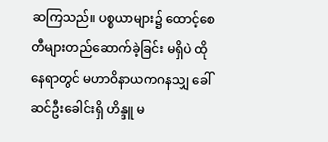ဆကြသည်။ ပစ္စယာများ၌ ထောင့်စေတီများတည်ဆောက်ခဲ့ခြင်း မရှိပဲ ထိုနေရာတွင် မဟာဝိနာယကဂနသျှ ခေါ် ဆင်ဦးခေါင်းရှိ ဟိန္ဒူ မ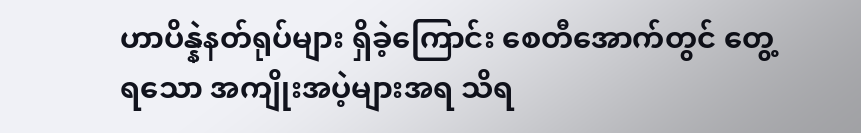ဟာပိန္နဲနတ်ရုပ်များ ရှိခဲ့ကြောင်း စေတီအောက်တွင် တွေ့ရသော အကျိုးအပဲ့များအရ သိရ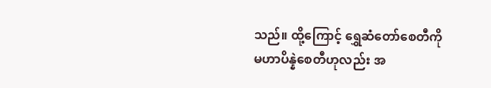သည်။ ထို့ကြောင့် ရွှေဆံတော်စေတီကို မဟာပိန္နဲစေတီဟုလည်း အ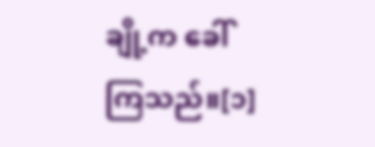ချို့က ခေါ်ကြသည်။[၁]